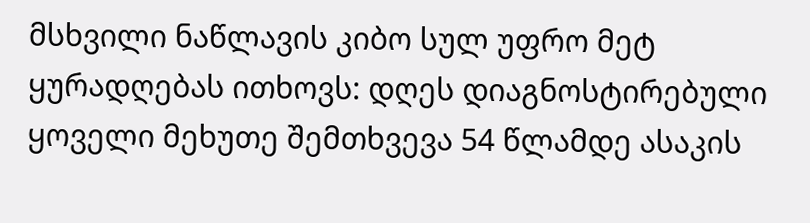მსხვილი ნაწლავის კიბო სულ უფრო მეტ ყურადღებას ითხოვს: დღეს დიაგნოსტირებული ყოველი მეხუთე შემთხვევა 54 წლამდე ასაკის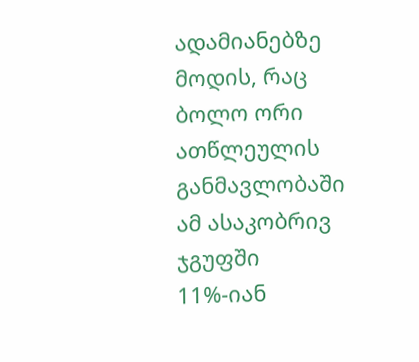ადამიანებზე მოდის, რაც ბოლო ორი ათწლეულის განმავლობაში ამ ასაკობრივ ჯგუფში 11%-იან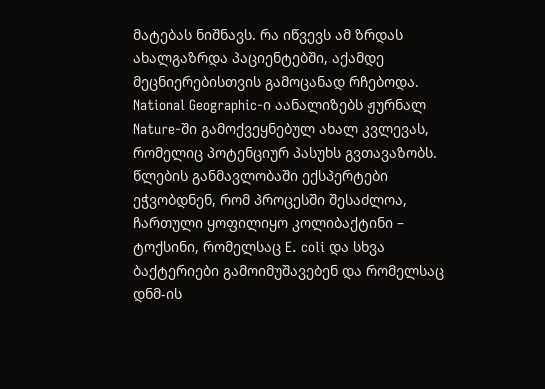მატებას ნიშნავს. რა იწვევს ამ ზრდას ახალგაზრდა პაციენტებში, აქამდე მეცნიერებისთვის გამოცანად რჩებოდა.
National Geographic-ი აანალიზებს ჟურნალ Nature-ში გამოქვეყნებულ ახალ კვლევას, რომელიც პოტენციურ პასუხს გვთავაზობს. წლების განმავლობაში ექსპერტები ეჭვობდნენ, რომ პროცესში შესაძლოა, ჩართული ყოფილიყო კოლიბაქტინი – ტოქსინი, რომელსაც E. coli და სხვა ბაქტერიები გამოიმუშავებენ და რომელსაც დნმ-ის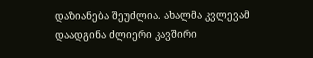დაზიანება შეუძლია. ახალმა კვლევამ დაადგინა ძლიერი კავშირი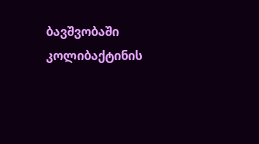ბავშვობაში კოლიბაქტინის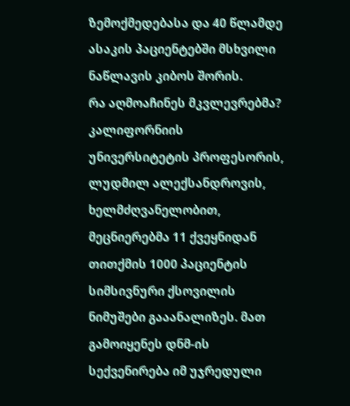ზემოქმედებასა და 40 წლამდე ასაკის პაციენტებში მსხვილი ნაწლავის კიბოს შორის.
რა აღმოაჩინეს მკვლევრებმა?
კალიფორნიის უნივერსიტეტის პროფესორის, ლუდმილ ალექსანდროვის, ხელმძღვანელობით, მეცნიერებმა 11 ქვეყნიდან თითქმის 1000 პაციენტის სიმსივნური ქსოვილის ნიმუშები გააანალიზეს. მათ გამოიყენეს დნმ-ის სექვენირება იმ უჯრედული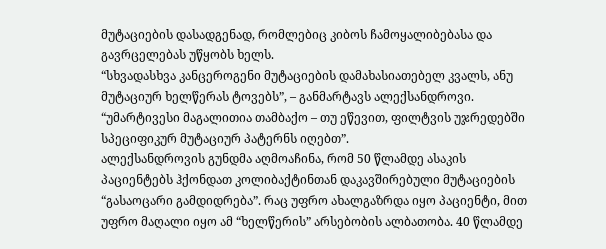მუტაციების დასადგენად, რომლებიც კიბოს ჩამოყალიბებასა და გავრცელებას უწყობს ხელს.
“სხვადასხვა კანცეროგენი მუტაციების დამახასიათებელ კვალს, ანუ მუტაციურ ხელწერას ტოვებს”, – განმარტავს ალექსანდროვი. “უმარტივესი მაგალითია თამბაქო – თუ ეწევით, ფილტვის უჯრედებში სპეციფიკურ მუტაციურ პატერნს იღებთ”.
ალექსანდროვის გუნდმა აღმოაჩინა, რომ 50 წლამდე ასაკის პაციენტებს ჰქონდათ კოლიბაქტინთან დაკავშირებული მუტაციების “გასაოცარი გამდიდრება”. რაც უფრო ახალგაზრდა იყო პაციენტი, მით უფრო მაღალი იყო ამ “ხელწერის” არსებობის ალბათობა. 40 წლამდე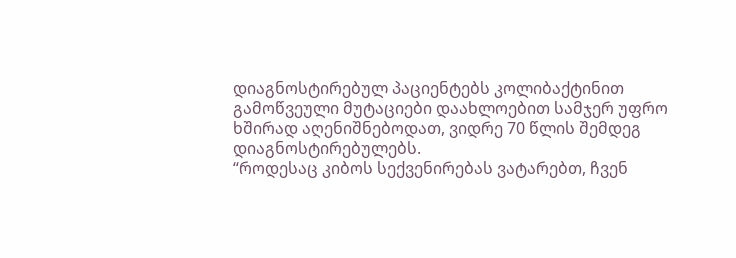დიაგნოსტირებულ პაციენტებს კოლიბაქტინით გამოწვეული მუტაციები დაახლოებით სამჯერ უფრო ხშირად აღენიშნებოდათ, ვიდრე 70 წლის შემდეგ დიაგნოსტირებულებს.
“როდესაც კიბოს სექვენირებას ვატარებთ, ჩვენ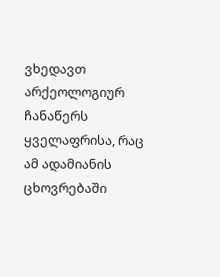ვხედავთ არქეოლოგიურ ჩანაწერს ყველაფრისა, რაც ამ ადამიანის ცხოვრებაში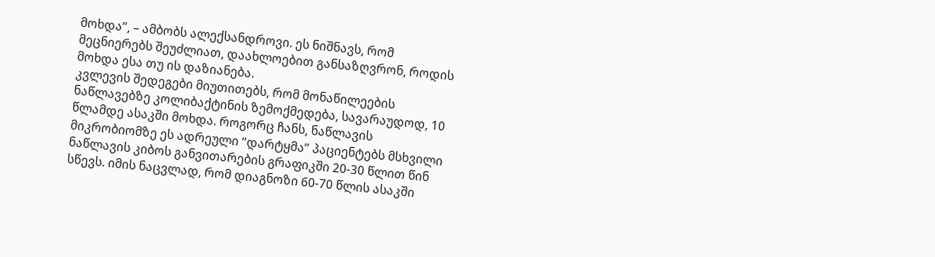მოხდა”, – ამბობს ალექსანდროვი. ეს ნიშნავს, რომ მეცნიერებს შეუძლიათ, დაახლოებით განსაზღვრონ, როდის მოხდა ესა თუ ის დაზიანება.
კვლევის შედეგები მიუთითებს, რომ მონაწილეების ნაწლავებზე კოლიბაქტინის ზემოქმედება, სავარაუდოდ, 10 წლამდე ასაკში მოხდა. როგორც ჩანს, ნაწლავის მიკრობიომზე ეს ადრეული “დარტყმა” პაციენტებს მსხვილი ნაწლავის კიბოს განვითარების გრაფიკში 20-30 წლით წინ სწევს. იმის ნაცვლად, რომ დიაგნოზი 60-70 წლის ასაკში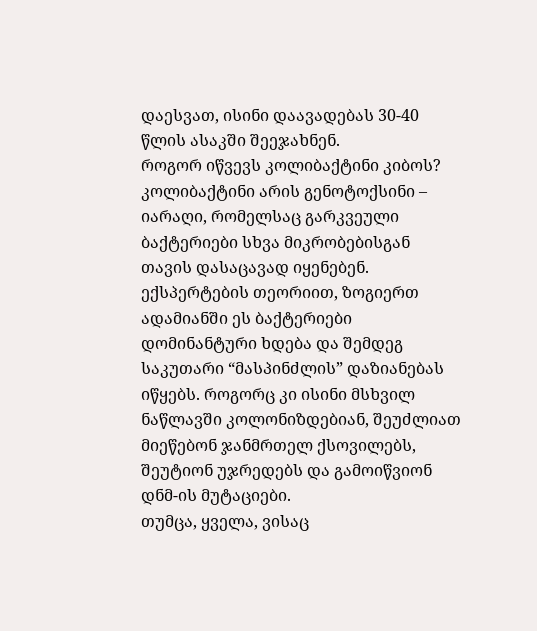დაესვათ, ისინი დაავადებას 30-40 წლის ასაკში შეეჯახნენ.
როგორ იწვევს კოლიბაქტინი კიბოს?
კოლიბაქტინი არის გენოტოქსინი – იარაღი, რომელსაც გარკვეული ბაქტერიები სხვა მიკრობებისგან თავის დასაცავად იყენებენ. ექსპერტების თეორიით, ზოგიერთ ადამიანში ეს ბაქტერიები დომინანტური ხდება და შემდეგ საკუთარი “მასპინძლის” დაზიანებას იწყებს. როგორც კი ისინი მსხვილ ნაწლავში კოლონიზდებიან, შეუძლიათ მიეწებონ ჯანმრთელ ქსოვილებს, შეუტიონ უჯრედებს და გამოიწვიონ დნმ-ის მუტაციები.
თუმცა, ყველა, ვისაც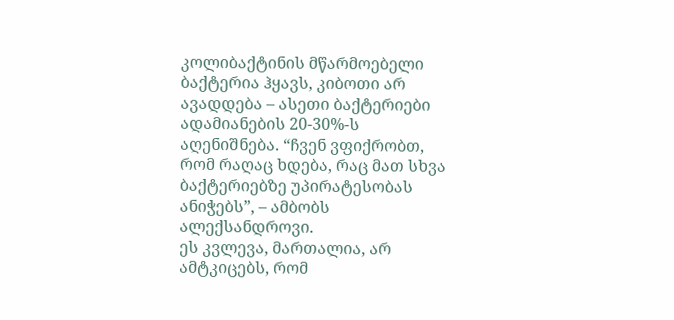კოლიბაქტინის მწარმოებელი ბაქტერია ჰყავს, კიბოთი არ ავადდება – ასეთი ბაქტერიები ადამიანების 20-30%-ს აღენიშნება. “ჩვენ ვფიქრობთ, რომ რაღაც ხდება, რაც მათ სხვა ბაქტერიებზე უპირატესობას ანიჭებს”, – ამბობს ალექსანდროვი.
ეს კვლევა, მართალია, არ ამტკიცებს, რომ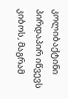კოლიბაქტინი პირდაპირ იწვევს კიბოს, მაგრამ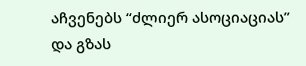აჩვენებს “ძლიერ ასოციაციას” და გზას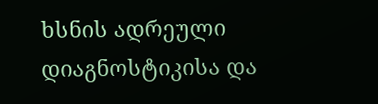ხსნის ადრეული დიაგნოსტიკისა და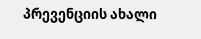პრევენციის ახალი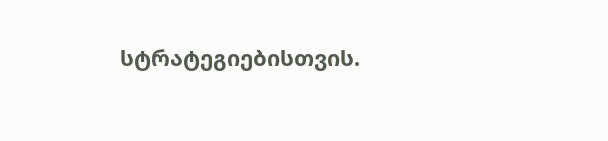სტრატეგიებისთვის.